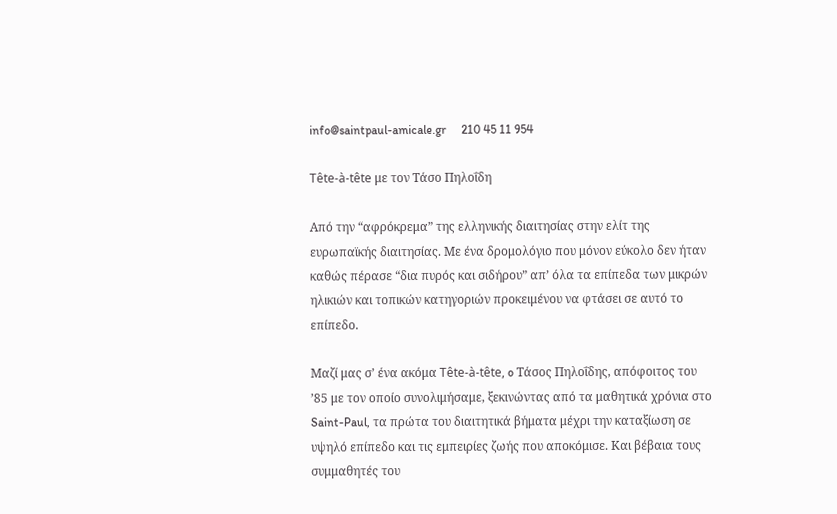info@saintpaul-amicale.gr     210 45 11 954

Tête-à-tête με τον Τάσο Πηλοΐδη

Από την “αφρόκρεμα” της ελληνικής διαιτησίας στην ελίτ της ευρωπαϊκής διαιτησίας. Με ένα δρομολόγιο που μόνον εύκολο δεν ήταν καθώς πέρασε “δια πυρός και σιδήρου” απ’ όλα τα επίπεδα των μικρών ηλικιών και τοπικών κατηγοριών προκειμένου να φτάσει σε αυτό το επίπεδο.

Μαζί μας σ’ ένα ακόμα Tête-à-tête, o Τάσος Πηλοΐδης, απόφοιτος του ’85 με τον οποίο συνολιμήσαμε, ξεκινώντας από τα μαθητικά χρόνια στο Saint-Paul, τα πρώτα του διαιτητικά βήματα μέχρι την καταξίωση σε υψηλό επίπεδο και τις εμπειρίες ζωής που αποκόμισε. Και βέβαια τους συμμαθητές του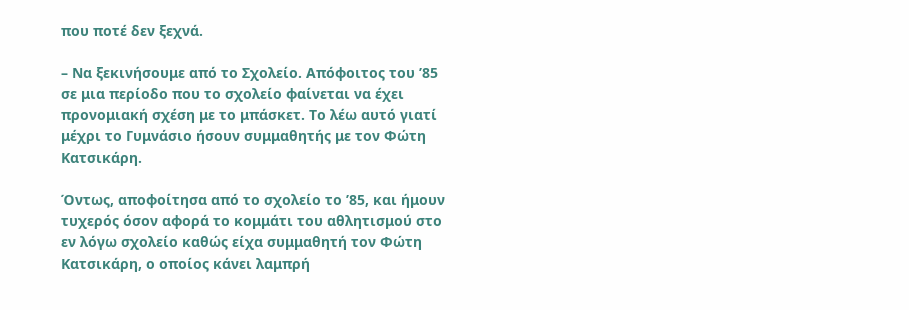που ποτέ δεν ξεχνά.

– Να ξεκινήσουμε από το Σχολείο. Απόφοιτος του ’85 σε μια περίοδο που το σχολείο φαίνεται να έχει προνομιακή σχέση με το μπάσκετ. Το λέω αυτό γιατί μέχρι το Γυμνάσιο ήσουν συμμαθητής με τον Φώτη Κατσικάρη.

Όντως, αποφοίτησα από το σχολείο το ’85, και ήμουν τυχερός όσον αφορά το κομμάτι του αθλητισμού στο εν λόγω σχολείο καθώς είχα συμμαθητή τον Φώτη Κατσικάρη, ο οποίος κάνει λαμπρή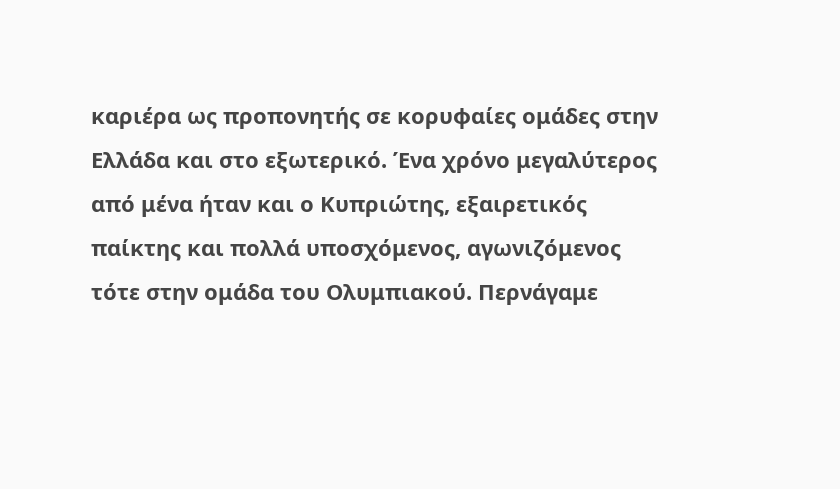καριέρα ως προπονητής σε κορυφαίες ομάδες στην Ελλάδα και στο εξωτερικό. Ένα χρόνο μεγαλύτερος από μένα ήταν και ο Κυπριώτης, εξαιρετικός παίκτης και πολλά υποσχόμενος, αγωνιζόμενος τότε στην ομάδα του Ολυμπιακού. Περνάγαμε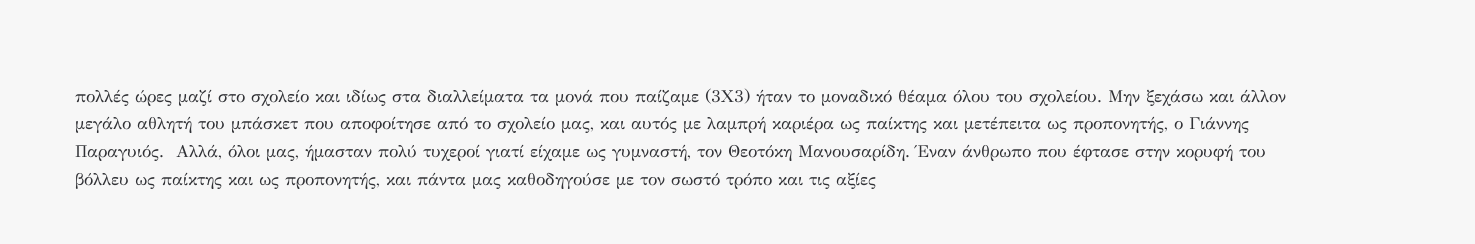πολλές ώρες μαζί στο σχολείο και ιδίως στα διαλλείματα τα μονά που παίζαμε (3Χ3) ήταν το μοναδικό θέαμα όλου του σχολείου. Μην ξεχάσω και άλλον μεγάλο αθλητή του μπάσκετ που αποφοίτησε από το σχολείο μας, και αυτός με λαμπρή καριέρα ως παίκτης και μετέπειτα ως προπονητής, ο Γιάννης Παραγυιός.  Αλλά, όλοι μας, ήμασταν πολύ τυχεροί γιατί είχαμε ως γυμναστή, τον Θεοτόκη Μανουσαρίδη. Έναν άνθρωπο που έφτασε στην κορυφή του βόλλευ ως παίκτης και ως προπονητής, και πάντα μας καθοδηγούσε με τον σωστό τρόπο και τις αξίες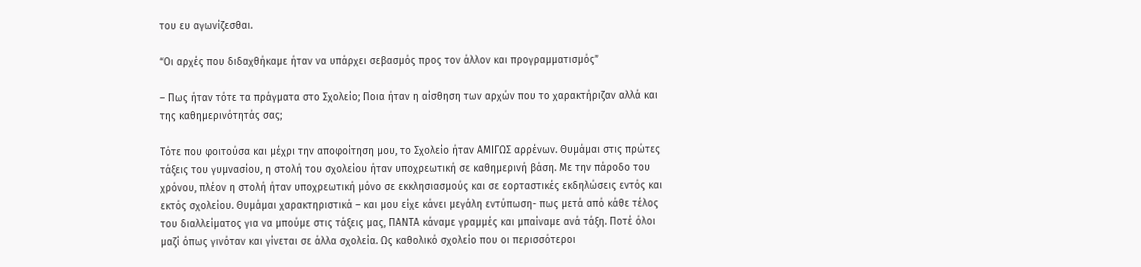του ευ αγωνίζεσθαι.

“Οι αρχές που διδαχθήκαμε ήταν να υπάρχει σεβασμός προς τον άλλον και προγραμματισμός”

– Πως ήταν τότε τα πράγματα στο Σχολείο; Ποια ήταν η αίσθηση των αρχών που το χαρακτήριζαν αλλά και της καθημερινότητάς σας;

Τότε που φοιτούσα και μέχρι την αποφοίτηση μου, το Σχολείο ήταν ΑΜΙΓΩΣ αρρένων. Θυμάμαι στις πρώτες τάξεις του γυμνασίου, η στολή του σχολείου ήταν υποχρεωτική σε καθημερινή βάση. Με την πάροδο του χρόνου, πλέον η στολή ήταν υποχρεωτική μόνο σε εκκλησιασμούς και σε εορταστικές εκδηλώσεις εντός και εκτός σχολείου. Θυμάμαι χαρακτηριστικά – και μου είχε κάνει μεγάλη εντύπωση- πως μετά από κάθε τέλος του διαλλείματος για να μπούμε στις τάξεις μας, ΠΑΝΤΑ κάναμε γραμμές και μπαίναμε ανά τάξη. Ποτέ όλοι μαζί όπως γινόταν και γίνεται σε άλλα σχολεία. Ως καθολικό σχολείο που οι περισσότεροι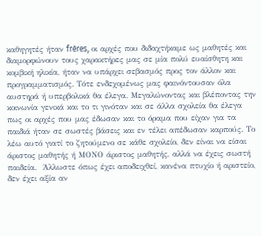καθηγητές ήταν frères, οι αρχές που διδαχτήκαμε ως μαθητές και διαμορφώνουν τους χαρακτήρες μας σε μία πολύ ευαίσθητη και κομβική ηλικία, ήταν να υπάρχει σεβασμός προς τον άλλον και προγραμματισμός. Τότε ενδεχομένως μας φαινόντουσαν όλα αυστηρά ή υπερβολικά θα έλεγα. Μεγαλώνοντας και βλέποντας την κοινωνία γενικά και το τι γινόταν και σε άλλα σχολεία θα έλεγα πως οι αρχές που μας έδωσαν και το όραμα που είχαν για τα παιδιά ήταν σε σωστές βάσεις και εν τέλει απέδωσαν καρπούς. Το λέω αυτό γιατί το ζητούμενο σε κάθε σχολείο, δεν είναι να είσαι άριστος μαθητής ή ΜΟΝΟ άριστος μαθητής, αλλά να έχεις σωστή παιδεία.  Άλλωστε όπως έχει αποδειχθεί, κανένα πτυχίο ή αριστείο, δεν έχει αξία αν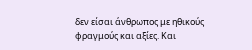δεν είσαι άνθρωπος με ηθικούς φραγμούς και αξίες. Και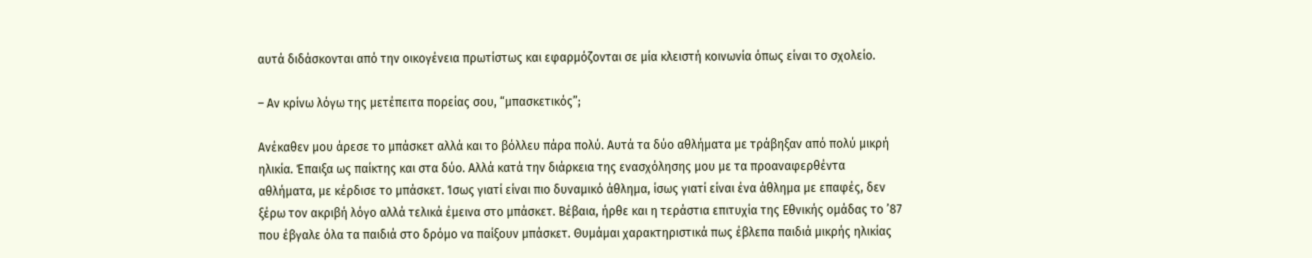αυτά διδάσκονται από την οικογένεια πρωτίστως και εφαρμόζονται σε μία κλειστή κοινωνία όπως είναι το σχολείο.

– Αν κρίνω λόγω της μετέπειτα πορείας σου, “μπασκετικός”;

Ανέκαθεν μου άρεσε το μπάσκετ αλλά και το βόλλευ πάρα πολύ. Αυτά τα δύο αθλήματα με τράβηξαν από πολύ μικρή ηλικία. Έπαιξα ως παίκτης και στα δύο. Αλλά κατά την διάρκεια της ενασχόλησης μου με τα προαναφερθέντα αθλήματα, με κέρδισε το μπάσκετ. Ίσως γιατί είναι πιο δυναμικό άθλημα, ίσως γιατί είναι ένα άθλημα με επαφές, δεν ξέρω τον ακριβή λόγο αλλά τελικά έμεινα στο μπάσκετ. Βέβαια, ήρθε και η τεράστια επιτυχία της Εθνικής ομάδας το ’87 που έβγαλε όλα τα παιδιά στο δρόμο να παίξουν μπάσκετ. Θυμάμαι χαρακτηριστικά πως έβλεπα παιδιά μικρής ηλικίας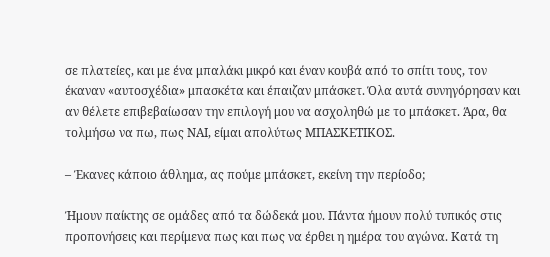σε πλατείες, και με ένα μπαλάκι μικρό και έναν κουβά από το σπίτι τους, τον έκαναν «αυτοσχέδια» μπασκέτα και έπαιζαν μπάσκετ. Όλα αυτά συνηγόρησαν και αν θέλετε επιβεβαίωσαν την επιλογή μου να ασχοληθώ με το μπάσκετ. Άρα, θα τολμήσω να πω, πως ΝΑΙ, είμαι απολύτως ΜΠΑΣΚΕΤΙΚΟΣ.

– Έκανες κάποιο άθλημα, ας πούμε μπάσκετ, εκείνη την περίοδο;

Ήμουν παίκτης σε ομάδες από τα δώδεκά μου. Πάντα ήμουν πολύ τυπικός στις προπονήσεις και περίμενα πως και πως να έρθει η ημέρα του αγώνα. Κατά τη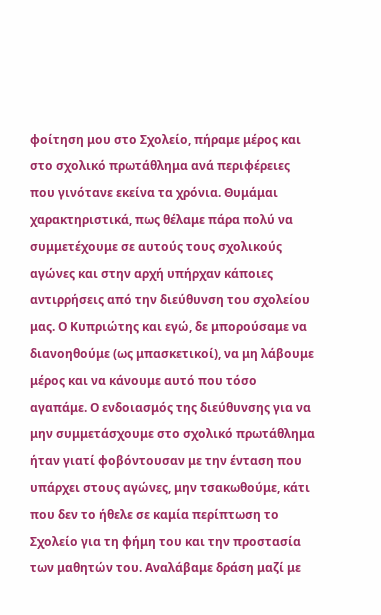φοίτηση μου στο Σχολείο, πήραμε μέρος και στο σχολικό πρωτάθλημα ανά περιφέρειες που γινότανε εκείνα τα χρόνια. Θυμάμαι χαρακτηριστικά, πως θέλαμε πάρα πολύ να συμμετέχουμε σε αυτούς τους σχολικούς αγώνες και στην αρχή υπήρχαν κάποιες αντιρρήσεις από την διεύθυνση του σχολείου μας. Ο Κυπριώτης και εγώ, δε μπορούσαμε να διανοηθούμε (ως μπασκετικοί), να μη λάβουμε μέρος και να κάνουμε αυτό που τόσο αγαπάμε. Ο ενδοιασμός της διεύθυνσης για να μην συμμετάσχουμε στο σχολικό πρωτάθλημα ήταν γιατί φοβόντουσαν με την ένταση που υπάρχει στους αγώνες, μην τσακωθούμε, κάτι που δεν το ήθελε σε καμία περίπτωση το Σχολείο για τη φήμη του και την προστασία των μαθητών του. Αναλάβαμε δράση μαζί με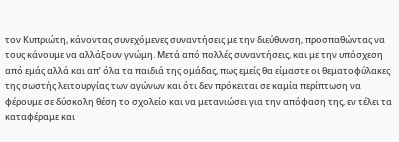τον Κυπριώτη, κάνοντας συνεχόμενες συναντήσεις με την διεύθυνση, προσπαθώντας να τους κάνουμε να αλλάξουν γνώμη. Μετά από πολλές συναντήσεις, και με την υπόσχεση από εμάς αλλά και απ’ όλα τα παιδιά της ομάδας, πως εμείς θα είμαστε οι θεματοφύλακες της σωστής λειτουργίας των αγώνων και ότι δεν πρόκειται σε καμία περίπτωση να φέρουμε σε δύσκολη θέση το σχολείο και να μετανιώσει για την απόφαση της, εν τέλει τα καταφέραμε και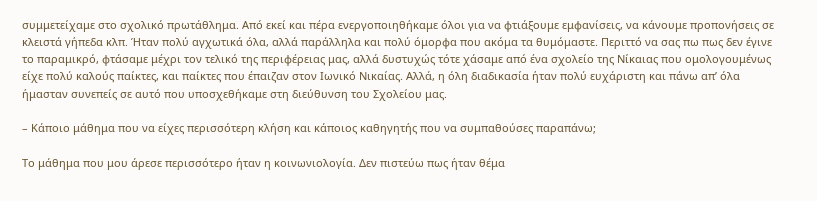συμμετείχαμε στο σχολικό πρωτάθλημα. Από εκεί και πέρα ενεργοποιηθήκαμε όλοι για να φτιάξουμε εμφανίσεις, να κάνουμε προπονήσεις σε κλειστά γήπεδα κλπ. Ήταν πολύ αγχωτικά όλα, αλλά παράλληλα και πολύ όμορφα που ακόμα τα θυμόμαστε. Περιττό να σας πω πως δεν έγινε το παραμικρό, φτάσαμε μέχρι τον τελικό της περιφέρειας μας, αλλά δυστυχώς τότε χάσαμε από ένα σχολείο της Νίκαιας που ομολογουμένως είχε πολύ καλούς παίκτες, και παίκτες που έπαιζαν στον Ιωνικό Νικαίας. Αλλά, η όλη διαδικασία ήταν πολύ ευχάριστη και πάνω απ’ όλα ήμασταν συνεπείς σε αυτό που υποσχεθήκαμε στη διεύθυνση του Σχολείου μας.

– Κάποιο μάθημα που να είχες περισσότερη κλήση και κάποιος καθηγητής που να συμπαθούσες παραπάνω;

Το μάθημα που μου άρεσε περισσότερο ήταν η κοινωνιολογία. Δεν πιστεύω πως ήταν θέμα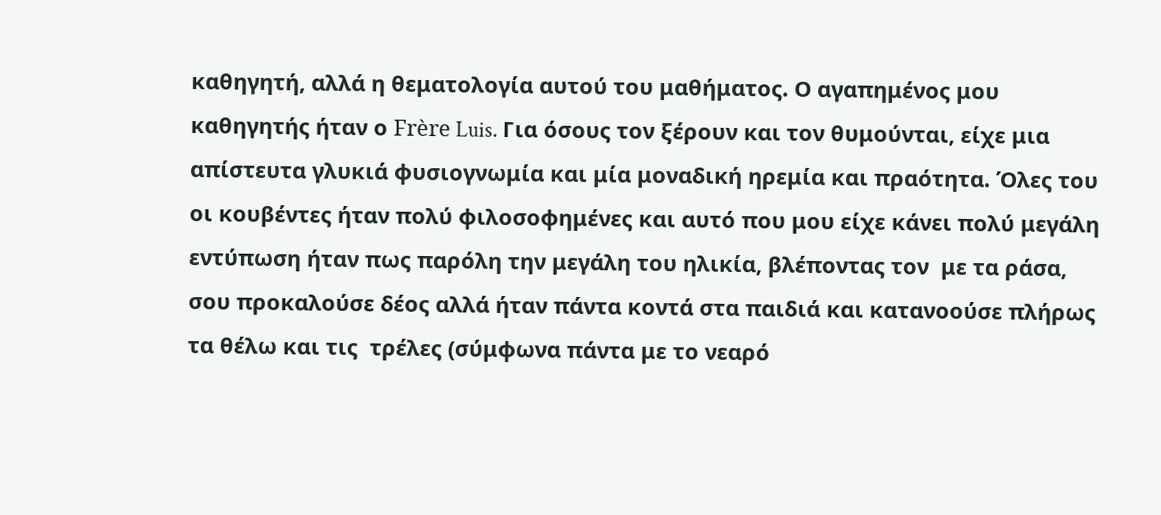καθηγητή, αλλά η θεματολογία αυτού του μαθήματος. Ο αγαπημένος μου καθηγητής ήταν ο Frère Luis. Για όσους τον ξέρουν και τον θυμούνται, είχε μια απίστευτα γλυκιά φυσιογνωμία και μία μοναδική ηρεμία και πραότητα. Όλες του οι κουβέντες ήταν πολύ φιλοσοφημένες και αυτό που μου είχε κάνει πολύ μεγάλη εντύπωση ήταν πως παρόλη την μεγάλη του ηλικία, βλέποντας τον  με τα ράσα,  σου προκαλούσε δέος αλλά ήταν πάντα κοντά στα παιδιά και κατανοούσε πλήρως τα θέλω και τις  τρέλες (σύμφωνα πάντα με το νεαρό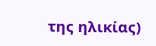της ηλικίας)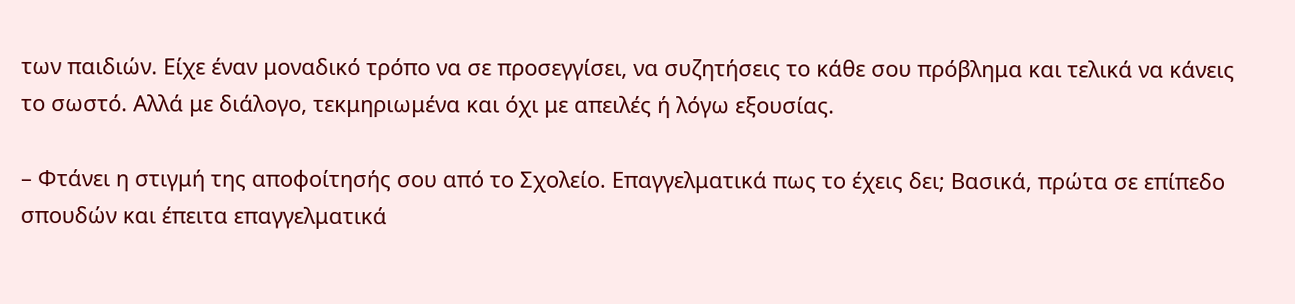των παιδιών. Είχε έναν μοναδικό τρόπο να σε προσεγγίσει, να συζητήσεις το κάθε σου πρόβλημα και τελικά να κάνεις το σωστό. Αλλά με διάλογο, τεκμηριωμένα και όχι με απειλές ή λόγω εξουσίας.

– Φτάνει η στιγμή της αποφοίτησής σου από το Σχολείο. Επαγγελματικά πως το έχεις δει; Βασικά, πρώτα σε επίπεδο σπουδών και έπειτα επαγγελματικά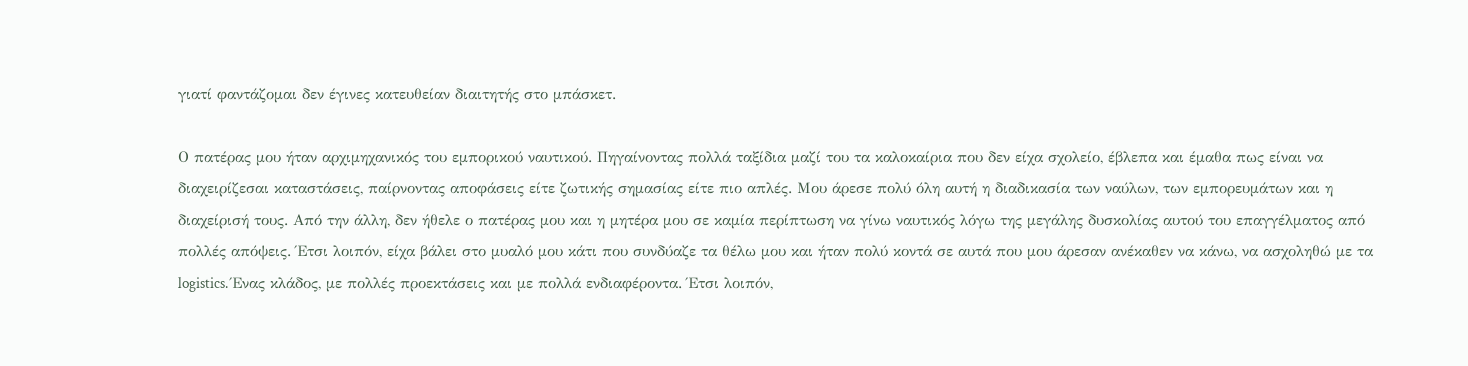γιατί φαντάζομαι δεν έγινες κατευθείαν διαιτητής στο μπάσκετ.

Ο πατέρας μου ήταν αρχιμηχανικός του εμπορικού ναυτικού. Πηγαίνοντας πολλά ταξίδια μαζί του τα καλοκαίρια που δεν είχα σχολείο, έβλεπα και έμαθα πως είναι να διαχειρίζεσαι καταστάσεις, παίρνοντας αποφάσεις είτε ζωτικής σημασίας είτε πιο απλές. Μου άρεσε πολύ όλη αυτή η διαδικασία των ναύλων, των εμπορευμάτων και η διαχείρισή τους. Από την άλλη, δεν ήθελε ο πατέρας μου και η μητέρα μου σε καμία περίπτωση να γίνω ναυτικός λόγω της μεγάλης δυσκολίας αυτού του επαγγέλματος από πολλές απόψεις. Έτσι λοιπόν, είχα βάλει στο μυαλό μου κάτι που συνδύαζε τα θέλω μου και ήταν πολύ κοντά σε αυτά που μου άρεσαν ανέκαθεν να κάνω, να ασχοληθώ με τα logistics. Ένας κλάδος, με πολλές προεκτάσεις και με πολλά ενδιαφέροντα. Έτσι λοιπόν,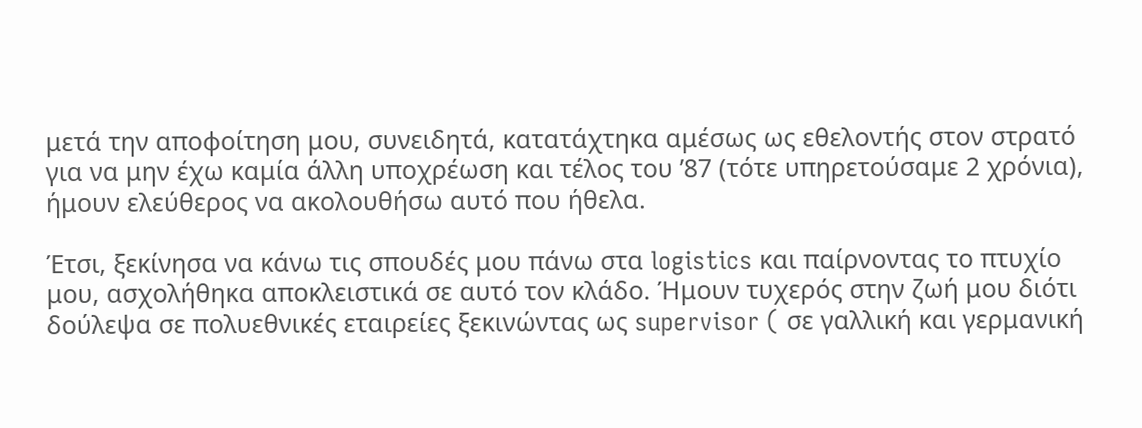μετά την αποφοίτηση μου, συνειδητά, κατατάχτηκα αμέσως ως εθελοντής στον στρατό για να μην έχω καμία άλλη υποχρέωση και τέλος του ’87 (τότε υπηρετούσαμε 2 χρόνια), ήμουν ελεύθερος να ακολουθήσω αυτό που ήθελα.

Έτσι, ξεκίνησα να κάνω τις σπουδές μου πάνω στα logistics και παίρνοντας το πτυχίο μου, ασχολήθηκα αποκλειστικά σε αυτό τον κλάδο. Ήμουν τυχερός στην ζωή μου διότι δούλεψα σε πολυεθνικές εταιρείες ξεκινώντας ως supervisor ( σε γαλλική και γερμανική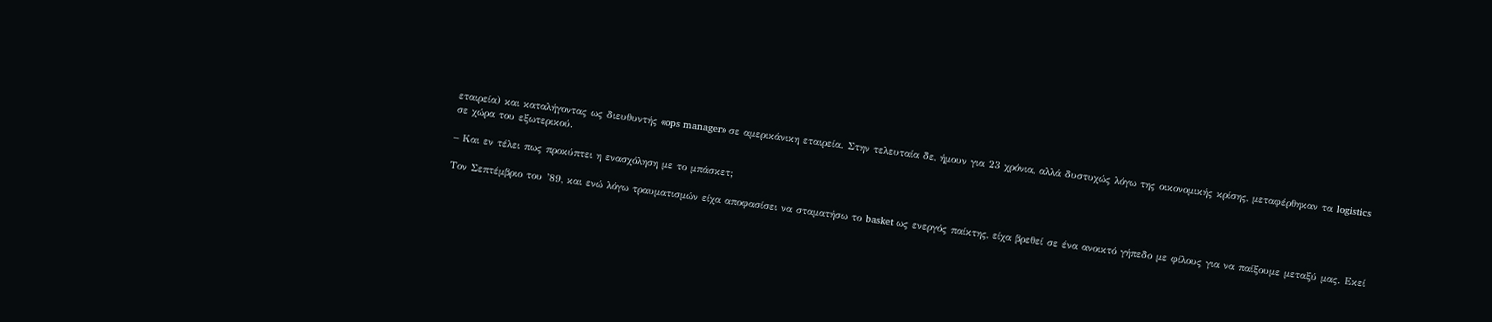εταιρεία) και καταλήγοντας ως διευθυντής «ops manager» σε αμερικάνικη εταιρεία. Στην τελευταία δε, ήμουν για 23 χρόνια, αλλά δυστυχώς λόγω της οικονομικής κρίσης, μεταφέρθηκαν τα logistics σε χώρα του εξωτερικού.

– Και εν τέλει πως προκύπτει η ενασχόληση με το μπάσκετ;

Τον Σεπτέμβριο του ’89, και ενώ λόγω τραυματισμών είχα αποφασίσει να σταματήσω το basket ως ενεργός παίκτης, είχα βρεθεί σε ένα ανοικτό γήπεδο με φίλους για να παίξουμε μεταξύ μας. Εκεί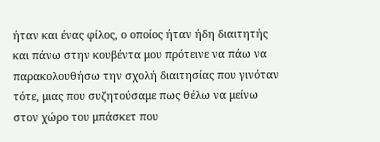ήταν και ένας φίλος, ο οποίος ήταν ήδη διαιτητής και πάνω στην κουβέντα μου πρότεινε να πάω να παρακολουθήσω την σχολή διαιτησίας που γινόταν τότε, μιας που συζητούσαμε πως θέλω να μείνω στον χώρο του μπάσκετ που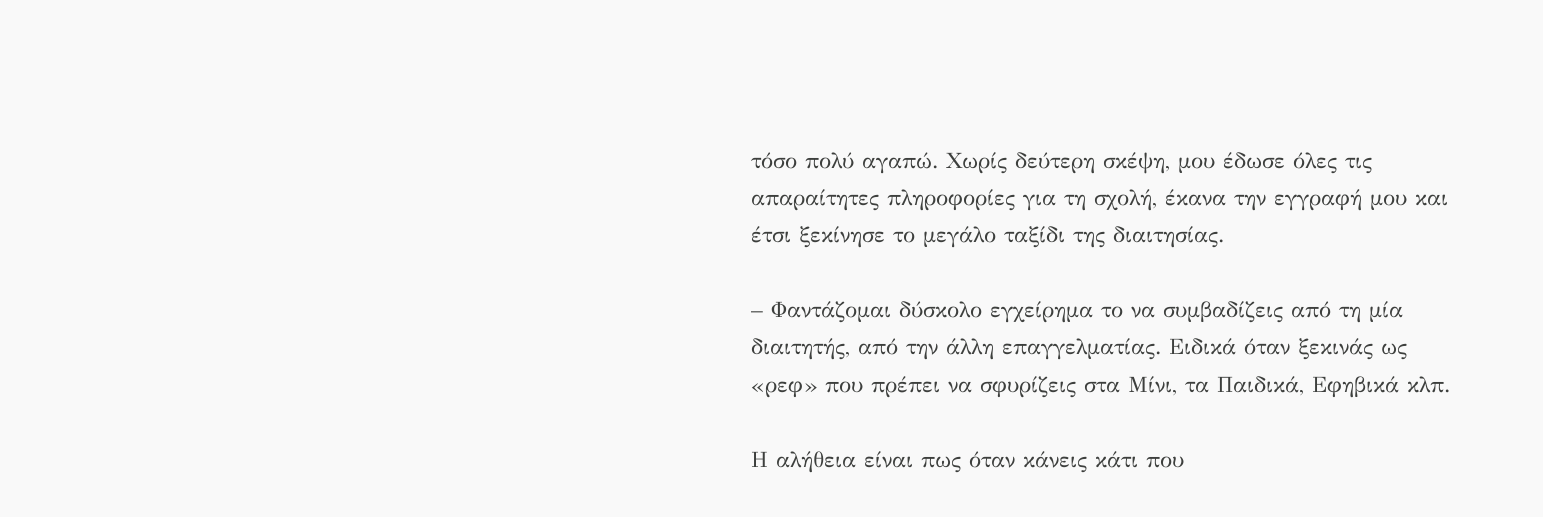τόσο πολύ αγαπώ. Χωρίς δεύτερη σκέψη, μου έδωσε όλες τις απαραίτητες πληροφορίες για τη σχολή, έκανα την εγγραφή μου και έτσι ξεκίνησε το μεγάλο ταξίδι της διαιτησίας.

– Φαντάζομαι δύσκολο εγχείρημα το να συμβαδίζεις από τη μία διαιτητής, από την άλλη επαγγελματίας. Ειδικά όταν ξεκινάς ως «ρεφ» που πρέπει να σφυρίζεις στα Μίνι, τα Παιδικά, Εφηβικά κλπ.

Η αλήθεια είναι πως όταν κάνεις κάτι που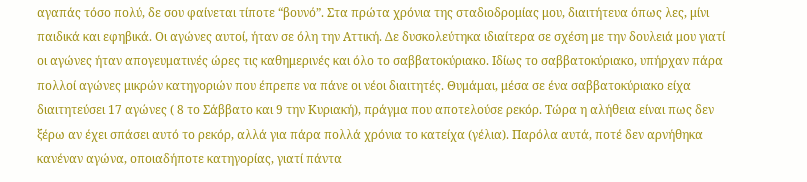αγαπάς τόσο πολύ, δε σου φαίνεται τίποτε “βουνό”. Στα πρώτα χρόνια της σταδιοδρομίας μου, διαιτήτευα όπως λες, μίνι παιδικά και εφηβικά. Οι αγώνες αυτοί, ήταν σε όλη την Αττική. Δε δυσκολεύτηκα ιδιαίτερα σε σχέση με την δουλειά μου γιατί οι αγώνες ήταν απογευματινές ώρες τις καθημερινές και όλο το σαββατοκύριακο. Ιδίως το σαββατοκύριακο, υπήρχαν πάρα πολλοί αγώνες μικρών κατηγοριών που έπρεπε να πάνε οι νέοι διαιτητές. Θυμάμαι, μέσα σε ένα σαββατοκύριακο είχα διαιτητεύσει 17 αγώνες ( 8 το Σάββατο και 9 την Κυριακή), πράγμα που αποτελούσε ρεκόρ. Τώρα η αλήθεια είναι πως δεν ξέρω αν έχει σπάσει αυτό το ρεκόρ, αλλά για πάρα πολλά χρόνια το κατείχα (γέλια). Παρόλα αυτά, ποτέ δεν αρνήθηκα κανέναν αγώνα, οποιαδήποτε κατηγορίας, γιατί πάντα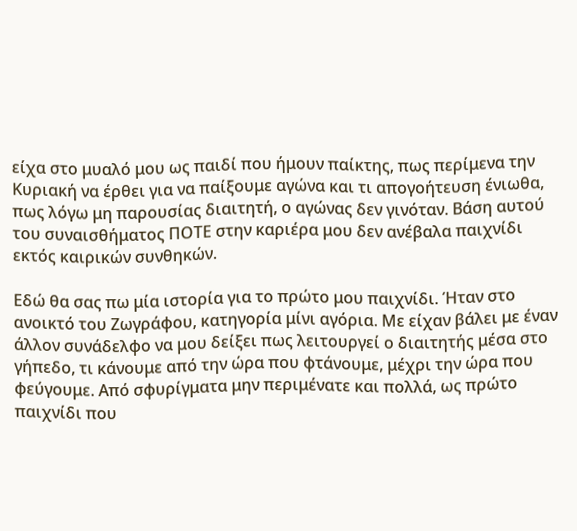είχα στο μυαλό μου ως παιδί που ήμουν παίκτης, πως περίμενα την Κυριακή να έρθει για να παίξουμε αγώνα και τι απογοήτευση ένιωθα, πως λόγω μη παρουσίας διαιτητή, ο αγώνας δεν γινόταν. Βάση αυτού του συναισθήματος ΠΟΤΕ στην καριέρα μου δεν ανέβαλα παιχνίδι εκτός καιρικών συνθηκών.

Εδώ θα σας πω μία ιστορία για το πρώτο μου παιχνίδι. Ήταν στο ανοικτό του Ζωγράφου, κατηγορία μίνι αγόρια. Με είχαν βάλει με έναν άλλον συνάδελφο να μου δείξει πως λειτουργεί ο διαιτητής μέσα στο γήπεδο, τι κάνουμε από την ώρα που φτάνουμε, μέχρι την ώρα που φεύγουμε. Από σφυρίγματα μην περιμένατε και πολλά, ως πρώτο παιχνίδι που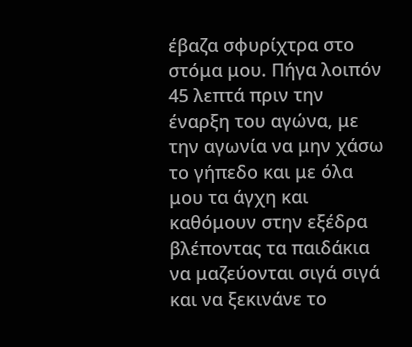έβαζα σφυρίχτρα στο στόμα μου. Πήγα λοιπόν 45 λεπτά πριν την έναρξη του αγώνα, με την αγωνία να μην χάσω το γήπεδο και με όλα μου τα άγχη και καθόμουν στην εξέδρα βλέποντας τα παιδάκια να μαζεύονται σιγά σιγά και να ξεκινάνε το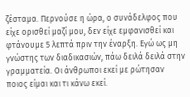ζέσταμα. Περνούσε η ώρα, ο συνάδελφος που είχε ορισθεί μαζί μου, δεν είχε εμφανισθεί και φτάνουμε 5 λεπτά πριν την έναρξη. Εγώ ως μη γνώστης των διαδικασιών, πάω δειλά δειλά στην γραμματεία. Οι άνθρωποι εκεί με ρώτησαν ποιος είμαι και τι κάνω εκεί.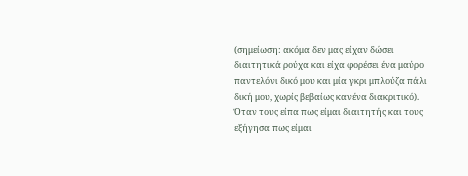(σημείωση: ακόμα δεν μας είχαν δώσει διαιτητικά ρούχα και είχα φορέσει ένα μαύρο παντελόνι δικό μου και μία γκρι μπλούζα πάλι δική μου, χωρίς βεβαίως κανένα διακριτικό). Όταν τους είπα πως είμαι διαιτητής και τους εξήγησα πως είμαι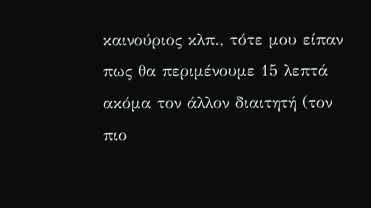καινούριος κλπ., τότε μου είπαν πως θα περιμένουμε 15 λεπτά ακόμα τον άλλον διαιτητή (τον πιο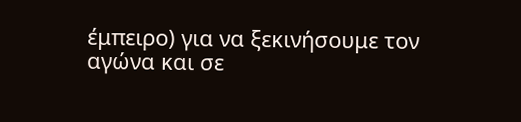έμπειρο) για να ξεκινήσουμε τον αγώνα και σε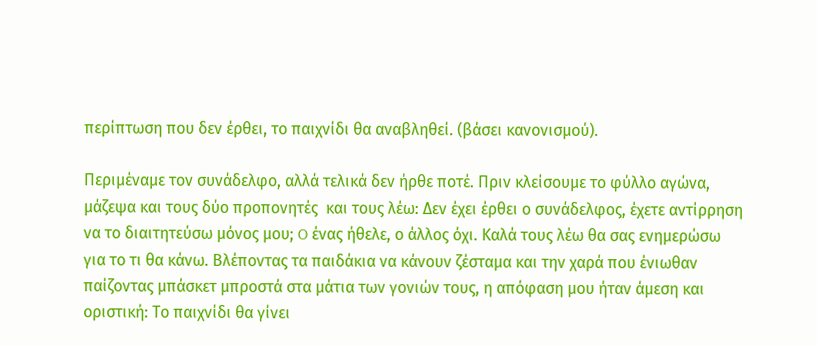περίπτωση που δεν έρθει, το παιχνίδι θα αναβληθεί. (βάσει κανονισμού).

Περιμέναμε τον συνάδελφο, αλλά τελικά δεν ήρθε ποτέ. Πριν κλείσουμε το φύλλο αγώνα, μάζεψα και τους δύο προπονητές  και τους λέω: Δεν έχει έρθει ο συνάδελφος, έχετε αντίρρηση να το διαιτητεύσω μόνος μου; O ένας ήθελε, ο άλλος όχι. Καλά τους λέω θα σας ενημερώσω για το τι θα κάνω. Βλέποντας τα παιδάκια να κάνουν ζέσταμα και την χαρά που ένιωθαν παίζοντας μπάσκετ μπροστά στα μάτια των γονιών τους, η απόφαση μου ήταν άμεση και οριστική: Το παιχνίδι θα γίνει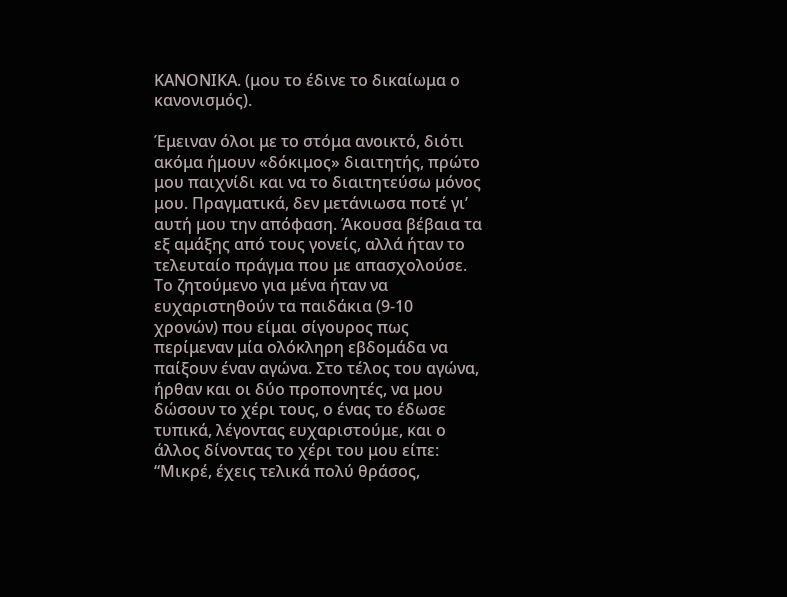ΚΑΝΟΝΙΚΑ. (μου το έδινε το δικαίωμα ο κανονισμός).

Έμειναν όλοι με το στόμα ανοικτό, διότι ακόμα ήμουν «δόκιμος» διαιτητής, πρώτο μου παιχνίδι και να το διαιτητεύσω μόνος μου. Πραγματικά, δεν μετάνιωσα ποτέ γι’ αυτή μου την απόφαση. Άκουσα βέβαια τα εξ αμάξης από τους γονείς, αλλά ήταν το τελευταίο πράγμα που με απασχολούσε. Το ζητούμενο για μένα ήταν να ευχαριστηθούν τα παιδάκια (9-10  χρονών) που είμαι σίγουρος πως περίμεναν μία ολόκληρη εβδομάδα να παίξουν έναν αγώνα. Στο τέλος του αγώνα, ήρθαν και οι δύο προπονητές, να μου δώσουν το χέρι τους, ο ένας το έδωσε τυπικά, λέγοντας ευχαριστούμε, και ο άλλος δίνοντας το χέρι του μου είπε: “Μικρέ, έχεις τελικά πολύ θράσος,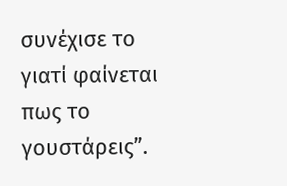συνέχισε το γιατί φαίνεται πως το γουστάρεις”.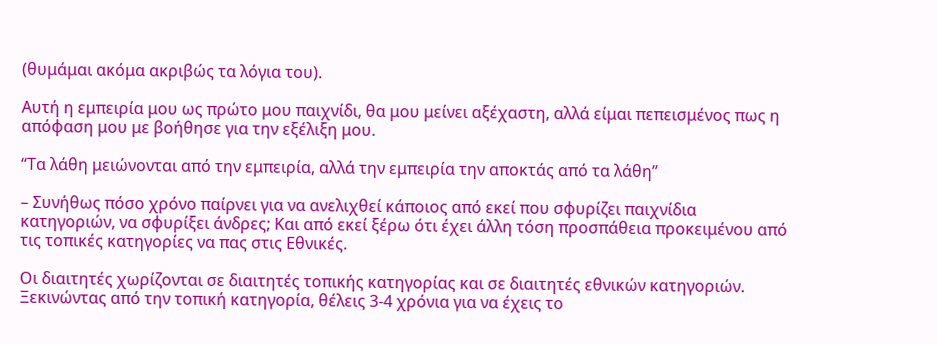(θυμάμαι ακόμα ακριβώς τα λόγια του).

Αυτή η εμπειρία μου ως πρώτο μου παιχνίδι, θα μου μείνει αξέχαστη, αλλά είμαι πεπεισμένος πως η απόφαση μου με βοήθησε για την εξέλιξη μου.

“Τα λάθη μειώνονται από την εμπειρία, αλλά την εμπειρία την αποκτάς από τα λάθη”

– Συνήθως πόσο χρόνο παίρνει για να ανελιχθεί κάποιος από εκεί που σφυρίζει παιχνίδια κατηγοριών, να σφυρίξει άνδρες; Και από εκεί ξέρω ότι έχει άλλη τόση προσπάθεια προκειμένου από τις τοπικές κατηγορίες να πας στις Εθνικές.

Οι διαιτητές χωρίζονται σε διαιτητές τοπικής κατηγορίας και σε διαιτητές εθνικών κατηγοριών. Ξεκινώντας από την τοπική κατηγορία, θέλεις 3-4 χρόνια για να έχεις το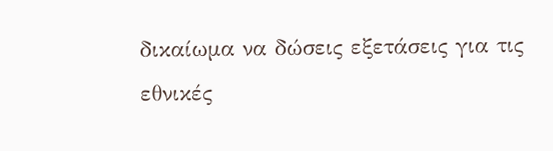δικαίωμα να δώσεις εξετάσεις για τις εθνικές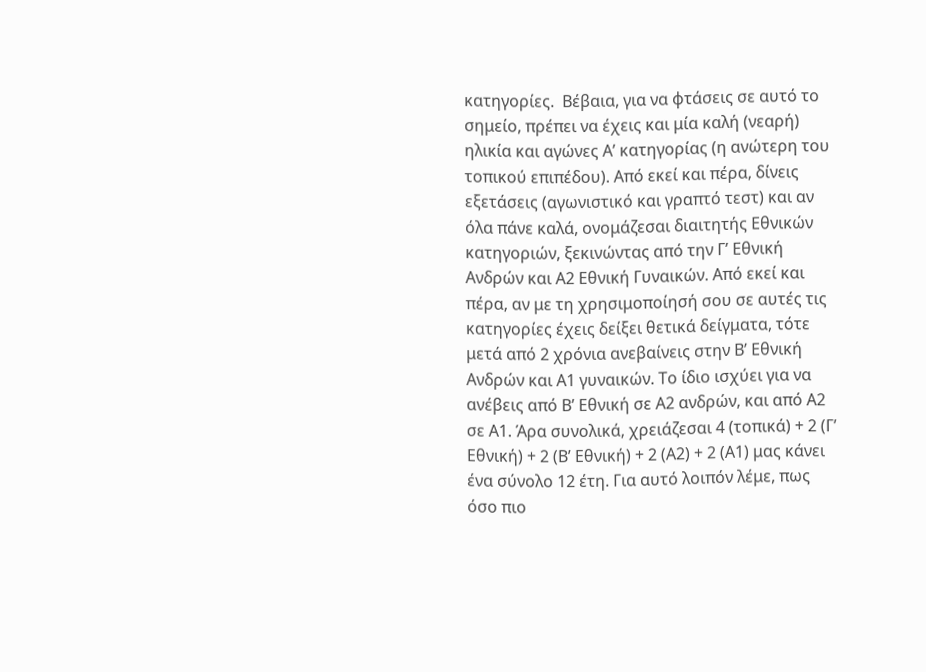κατηγορίες.  Βέβαια, για να φτάσεις σε αυτό το σημείο, πρέπει να έχεις και μία καλή (νεαρή) ηλικία και αγώνες Α’ κατηγορίας (η ανώτερη του τοπικού επιπέδου). Από εκεί και πέρα, δίνεις εξετάσεις (αγωνιστικό και γραπτό τεστ) και αν όλα πάνε καλά, ονομάζεσαι διαιτητής Εθνικών κατηγοριών, ξεκινώντας από την Γ’ Εθνική Ανδρών και Α2 Εθνική Γυναικών. Από εκεί και πέρα, αν με τη χρησιμοποίησή σου σε αυτές τις κατηγορίες έχεις δείξει θετικά δείγματα, τότε μετά από 2 χρόνια ανεβαίνεις στην Β’ Εθνική Ανδρών και Α1 γυναικών. Το ίδιο ισχύει για να ανέβεις από Β’ Εθνική σε Α2 ανδρών, και από Α2 σε Α1. Άρα συνολικά, χρειάζεσαι 4 (τοπικά) + 2 (Γ’ Εθνική) + 2 (Β’ Εθνική) + 2 (Α2) + 2 (Α1) μας κάνει ένα σύνολο 12 έτη. Για αυτό λοιπόν λέμε, πως όσο πιο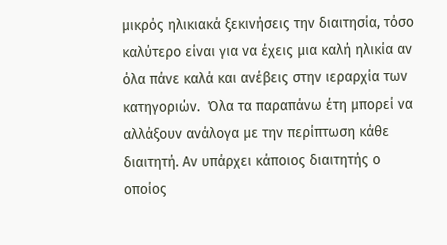μικρός ηλικιακά ξεκινήσεις την διαιτησία, τόσο καλύτερο είναι για να έχεις μια καλή ηλικία αν όλα πάνε καλά και ανέβεις στην ιεραρχία των κατηγοριών.  Όλα τα παραπάνω έτη μπορεί να αλλάξουν ανάλογα με την περίπτωση κάθε διαιτητή. Αν υπάρχει κάποιος διαιτητής ο οποίος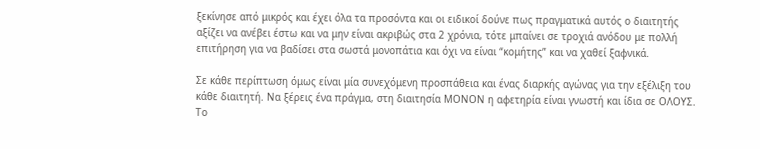ξεκίνησε από μικρός και έχει όλα τα προσόντα και οι ειδικοί δούνε πως πραγματικά αυτός ο διαιτητής αξίζει να ανέβει έστω και να μην είναι ακριβώς στα 2 χρόνια, τότε μπαίνει σε τροχιά ανόδου με πολλή επιτήρηση για να βαδίσει στα σωστά μονοπάτια και όχι να είναι “κομήτης” και να χαθεί ξαφνικά.

Σε κάθε περίπτωση όμως είναι μία συνεχόμενη προσπάθεια και ένας διαρκής αγώνας για την εξέλιξη του κάθε διαιτητή. Να ξέρεις ένα πράγμα, στη διαιτησία ΜΟΝΟΝ η αφετηρία είναι γνωστή και ίδια σε ΟΛΟΥΣ. Το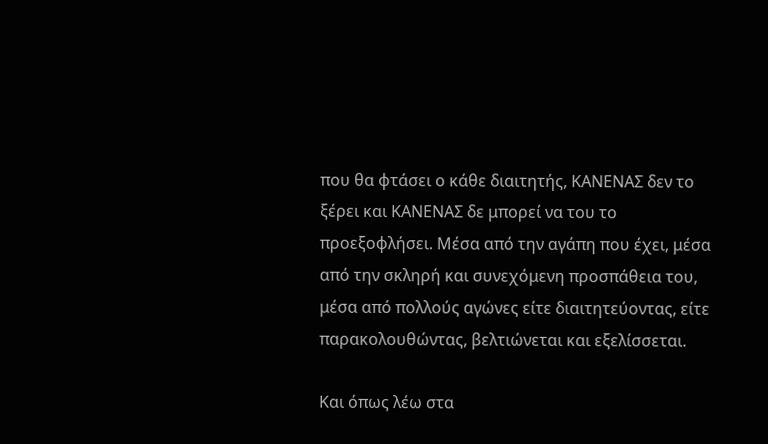που θα φτάσει ο κάθε διαιτητής, ΚΑΝΕΝΑΣ δεν το ξέρει και ΚΑΝΕΝΑΣ δε μπορεί να του το προεξοφλήσει. Μέσα από την αγάπη που έχει, μέσα από την σκληρή και συνεχόμενη προσπάθεια του, μέσα από πολλούς αγώνες είτε διαιτητεύοντας, είτε παρακολουθώντας, βελτιώνεται και εξελίσσεται.

Και όπως λέω στα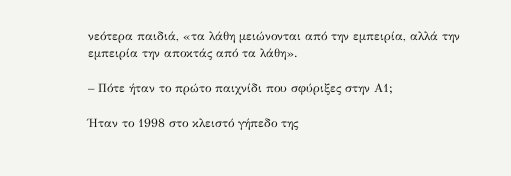νεότερα παιδιά, «τα λάθη μειώνονται από την εμπειρία, αλλά την εμπειρία την αποκτάς από τα λάθη».

– Πότε ήταν το πρώτο παιχνίδι που σφύριξες στην Α1;

Ήταν το 1998 στο κλειστό γήπεδο της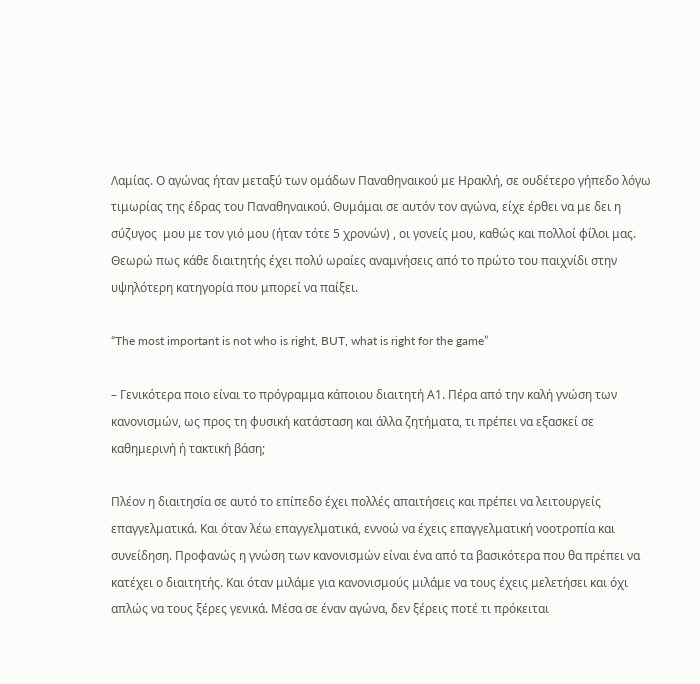Λαμίας. Ο αγώνας ήταν μεταξύ των ομάδων Παναθηναικού με Ηρακλή, σε ουδέτερο γήπεδο λόγω τιμωρίας της έδρας του Παναθηναικού. Θυμάμαι σε αυτόν τον αγώνα, είχε έρθει να με δει η σύζυγος  μου με τον γιό μου (ήταν τότε 5 χρονών) , οι γονείς μου, καθώς και πολλοί φίλοι μας. Θεωρώ πως κάθε διαιτητής έχει πολύ ωραίες αναμνήσεις από το πρώτο του παιχνίδι στην υψηλότερη κατηγορία που μπορεί να παίξει.

“The most important is not who is right, BUT, what is right for the game”

– Γενικότερα ποιο είναι το πρόγραμμα κάποιου διαιτητή Α1. Πέρα από την καλή γνώση των κανονισμών, ως προς τη φυσική κατάσταση και άλλα ζητήματα, τι πρέπει να εξασκεί σε καθημερινή ή τακτική βάση;

Πλέον η διαιτησία σε αυτό το επίπεδο έχει πολλές απαιτήσεις και πρέπει να λειτουργείς επαγγελματικά. Και όταν λέω επαγγελματικά, εννοώ να έχεις επαγγελματική νοοτροπία και συνείδηση. Προφανώς η γνώση των κανονισμών είναι ένα από τα βασικότερα που θα πρέπει να κατέχει ο διαιτητής. Και όταν μιλάμε για κανονισμούς μιλάμε να τους έχεις μελετήσει και όχι απλώς να τους ξέρες γενικά. Μέσα σε έναν αγώνα, δεν ξέρεις ποτέ τι πρόκειται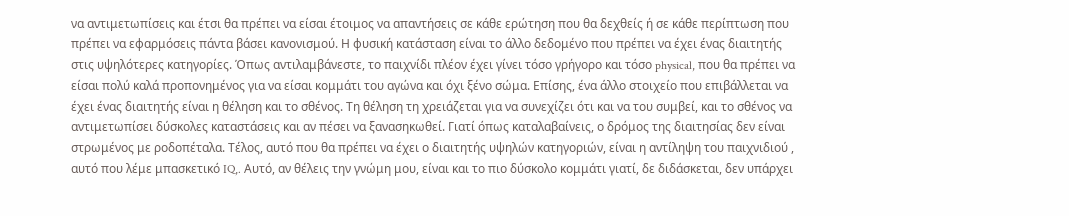να αντιμετωπίσεις και έτσι θα πρέπει να είσαι έτοιμος να απαντήσεις σε κάθε ερώτηση που θα δεχθείς ή σε κάθε περίπτωση που πρέπει να εφαρμόσεις πάντα βάσει κανονισμού. Η φυσική κατάσταση είναι το άλλο δεδομένο που πρέπει να έχει ένας διαιτητής στις υψηλότερες κατηγορίες. Όπως αντιλαμβάνεστε, το παιχνίδι πλέον έχει γίνει τόσο γρήγορο και τόσο physical, που θα πρέπει να είσαι πολύ καλά προπονημένος για να είσαι κομμάτι του αγώνα και όχι ξένο σώμα. Επίσης, ένα άλλο στοιχείο που επιβάλλεται να έχει ένας διαιτητής είναι η θέληση και το σθένος. Τη θέληση τη χρειάζεται για να συνεχίζει ότι και να του συμβεί, και το σθένος να αντιμετωπίσει δύσκολες καταστάσεις και αν πέσει να ξανασηκωθεί. Γιατί όπως καταλαβαίνεις, ο δρόμος της διαιτησίας δεν είναι στρωμένος με ροδοπέταλα. Τέλος, αυτό που θα πρέπει να έχει ο διαιτητής υψηλών κατηγοριών, είναι η αντίληψη του παιχνιδιού , αυτό που λέμε μπασκετικό IQ,. Αυτό, αν θέλεις την γνώμη μου, είναι και το πιο δύσκολο κομμάτι γιατί, δε διδάσκεται, δεν υπάρχει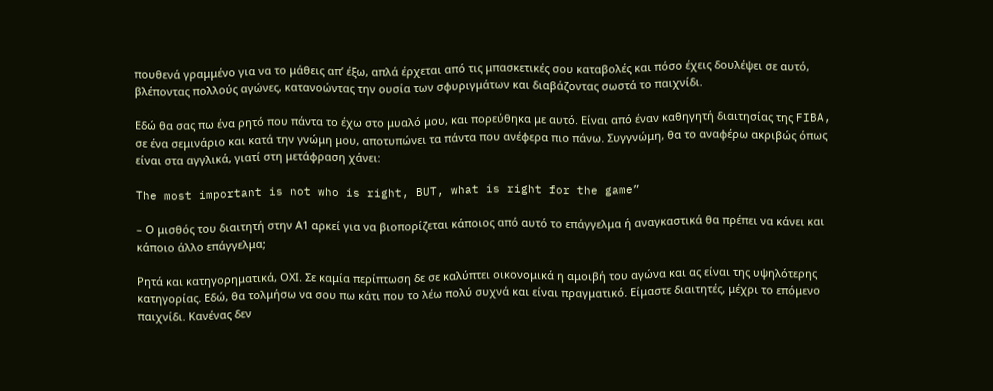πουθενά γραμμένο για να το μάθεις απ’ έξω, απλά έρχεται από τις μπασκετικές σου καταβολές και πόσο έχεις δουλέψει σε αυτό, βλέποντας πολλούς αγώνες, κατανοώντας την ουσία των σφυριγμάτων και διαβάζοντας σωστά το παιχνίδι.

Εδώ θα σας πω ένα ρητό που πάντα το έχω στο μυαλό μου, και πορεύθηκα με αυτό. Είναι από έναν καθηγητή διαιτησίας της FIBA,  σε ένα σεμινάριο και κατά την γνώμη μου, αποτυπώνει τα πάντα που ανέφερα πιο πάνω. Συγγνώμη, θα το αναφέρω ακριβώς όπως είναι στα αγγλικά, γιατί στη μετάφραση χάνει:

The most important is not who is right, BUT, what is right for the game”

– Ο μισθός του διαιτητή στην Α1 αρκεί για να βιοπορίζεται κάποιος από αυτό το επάγγελμα ή αναγκαστικά θα πρέπει να κάνει και κάποιο άλλο επάγγελμα;

Ρητά και κατηγορηματικά, ΟΧΙ. Σε καμία περίπτωση δε σε καλύπτει οικονομικά η αμοιβή του αγώνα και ας είναι της υψηλότερης κατηγορίας. Εδώ, θα τολμήσω να σου πω κάτι που το λέω πολύ συχνά και είναι πραγματικό. Είμαστε διαιτητές, μέχρι το επόμενο παιχνίδι. Κανένας δεν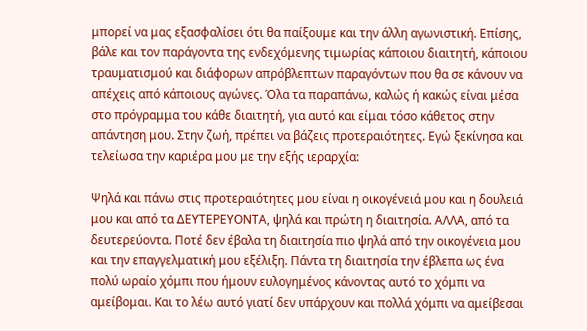μπορεί να μας εξασφαλίσει ότι θα παίξουμε και την άλλη αγωνιστική. Επίσης, βάλε και τον παράγοντα της ενδεχόμενης τιμωρίας κάποιου διαιτητή, κάποιου τραυματισμού και διάφορων απρόβλεπτων παραγόντων που θα σε κάνουν να απέχεις από κάποιους αγώνες. Όλα τα παραπάνω, καλώς ή κακώς είναι μέσα στο πρόγραμμα του κάθε διαιτητή, για αυτό και είμαι τόσο κάθετος στην απάντηση μου. Στην ζωή, πρέπει να βάζεις προτεραιότητες. Εγώ ξεκίνησα και τελείωσα την καριέρα μου με την εξής ιεραρχία:

Ψηλά και πάνω στις προτεραιότητες μου είναι η οικογένειά μου και η δουλειά μου και από τα ΔΕΥΤΕΡΕΥΟΝΤΑ, ψηλά και πρώτη η διαιτησία. ΑΛΛΑ, από τα δευτερεύοντα. Ποτέ δεν έβαλα τη διαιτησία πιο ψηλά από την οικογένεια μου και την επαγγελματική μου εξέλιξη. Πάντα τη διαιτησία την έβλεπα ως ένα πολύ ωραίο χόμπι που ήμουν ευλογημένος κάνοντας αυτό το χόμπι να αμείβομαι. Και το λέω αυτό γιατί δεν υπάρχουν και πολλά χόμπι να αμείβεσαι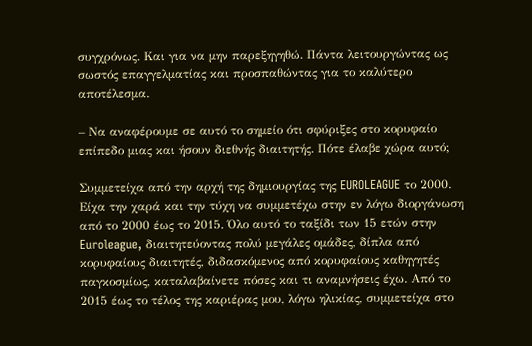συγχρόνως. Και για να μην παρεξηγηθώ. Πάντα λειτουργώντας ως σωστός επαγγελματίας και προσπαθώντας για το καλύτερο αποτέλεσμα.

– Να αναφέρουμε σε αυτό το σημείο ότι σφύριξες στο κορυφαίο επίπεδο μιας και ήσουν διεθνής διαιτητής. Πότε έλαβε χώρα αυτό;

Συμμετείχα από την αρχή της δημιουργίας της EUROLEAGUE το 2000.  Είχα την χαρά και την τύχη να συμμετέχω στην εν λόγω διοργάνωση από το 2000 έως το 2015. Όλο αυτό το ταξίδι των 15 ετών στην Euroleague, διαιτητεύοντας πολύ μεγάλες ομάδες, δίπλα από κορυφαίους διαιτητές, διδασκόμενος από κορυφαίους καθηγητές παγκοσμίως, καταλαβαίνετε πόσες και τι αναμνήσεις έχω. Από το 2015 έως το τέλος της καριέρας μου, λόγω ηλικίας, συμμετείχα στο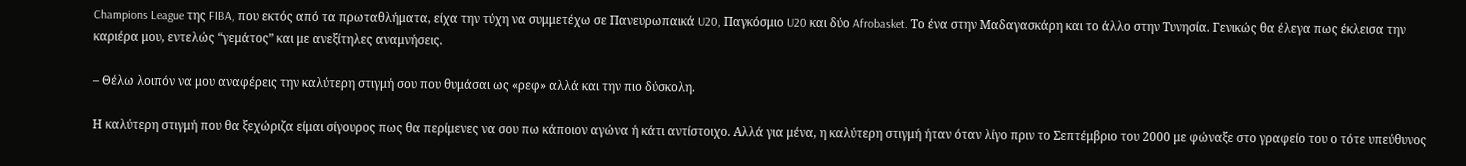Champions League της FIBA, που εκτός από τα πρωταθλήματα, είχα την τύχη να συμμετέχω σε Πανευρωπαικά U20, Παγκόσμιο U20 και δύο Afrobasket. Το ένα στην Μαδαγασκάρη και το άλλο στην Τυνησία. Γενικώς θα έλεγα πως έκλεισα την καριέρα μου, εντελώς “γεμάτος” και με ανεξίτηλες αναμνήσεις.

– Θέλω λοιπόν να μου αναφέρεις την καλύτερη στιγμή σου που θυμάσαι ως «ρεφ» αλλά και την πιο δύσκολη.

Η καλύτερη στιγμή που θα ξεχώριζα είμαι σίγουρος πως θα περίμενες να σου πω κάποιον αγώνα ή κάτι αντίστοιχο. Αλλά για μένα, η καλύτερη στιγμή ήταν όταν λίγο πριν το Σεπτέμβριο του 2000 με φώναξε στο γραφείο του ο τότε υπεύθυνος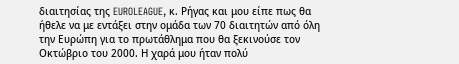διαιτησίας της EUROLEAGUE, κ. Ρήγας και μου είπε πως θα ήθελε να με εντάξει στην ομάδα των 70 διαιτητών από όλη την Ευρώπη για το πρωτάθλημα που θα ξεκινούσε τον Οκτώβριο του 2000. Η χαρά μου ήταν πολύ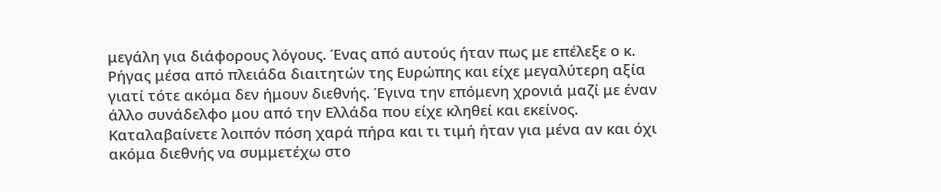μεγάλη για διάφορους λόγους. Ένας από αυτούς ήταν πως με επέλεξε ο κ. Ρήγας μέσα από πλειάδα διαιτητών της Ευρώπης και είχε μεγαλύτερη αξία γιατί τότε ακόμα δεν ήμουν διεθνής. Έγινα την επόμενη χρονιά μαζί με έναν άλλο συνάδελφο μου από την Ελλάδα που είχε κληθεί και εκείνος. Καταλαβαίνετε λοιπόν πόση χαρά πήρα και τι τιμή ήταν για μένα αν και όχι ακόμα διεθνής να συμμετέχω στο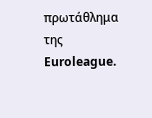πρωτάθλημα της Euroleague.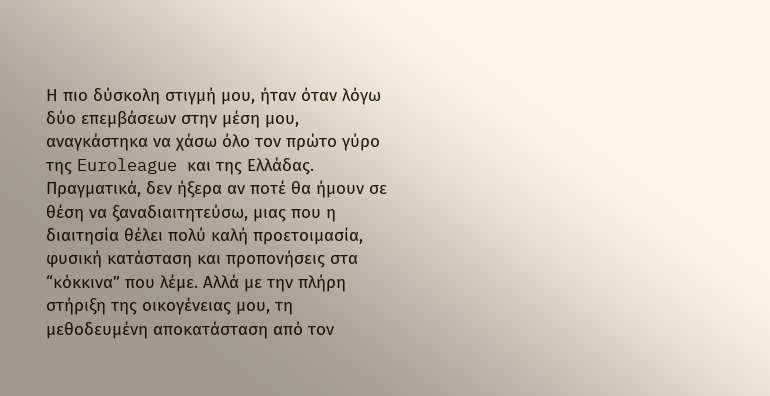Η πιο δύσκολη στιγμή μου, ήταν όταν λόγω δύο επεμβάσεων στην μέση μου, αναγκάστηκα να χάσω όλο τον πρώτο γύρο της Euroleague και της Ελλάδας. Πραγματικά, δεν ήξερα αν ποτέ θα ήμουν σε θέση να ξαναδιαιτητεύσω, μιας που η διαιτησία θέλει πολύ καλή προετοιμασία, φυσική κατάσταση και προπονήσεις στα “κόκκινα” που λέμε. Αλλά με την πλήρη στήριξη της οικογένειας μου, τη μεθοδευμένη αποκατάσταση από τον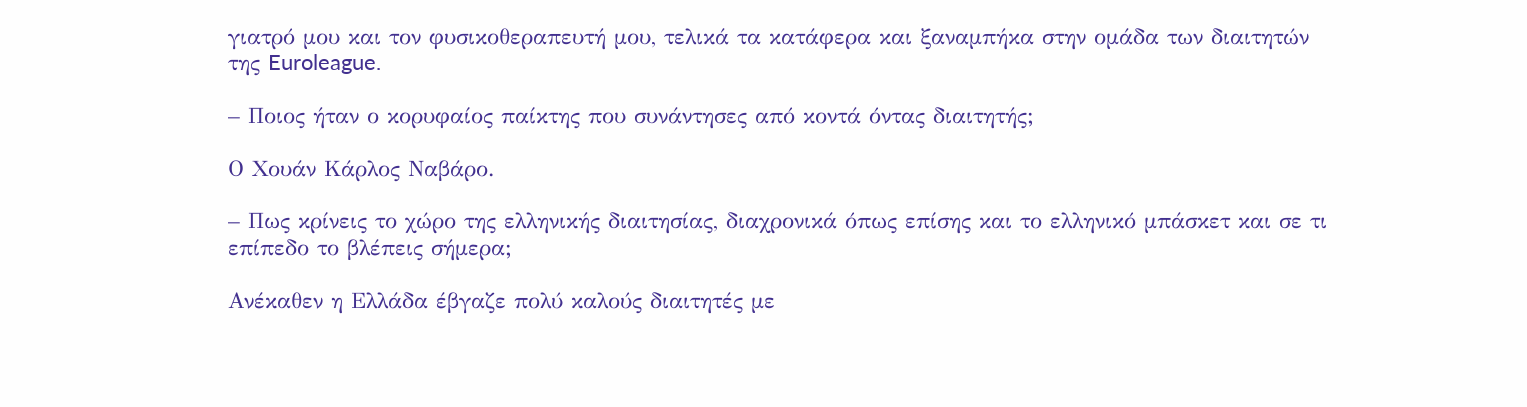γιατρό μου και τον φυσικοθεραπευτή μου, τελικά τα κατάφερα και ξαναμπήκα στην ομάδα των διαιτητών της Euroleague.

– Ποιος ήταν ο κορυφαίος παίκτης που συνάντησες από κοντά όντας διαιτητής;

Ο Χουάν Κάρλος Ναβάρο.

– Πως κρίνεις το χώρο της ελληνικής διαιτησίας, διαχρονικά όπως επίσης και το ελληνικό μπάσκετ και σε τι επίπεδο το βλέπεις σήμερα;

Ανέκαθεν η Ελλάδα έβγαζε πολύ καλούς διαιτητές με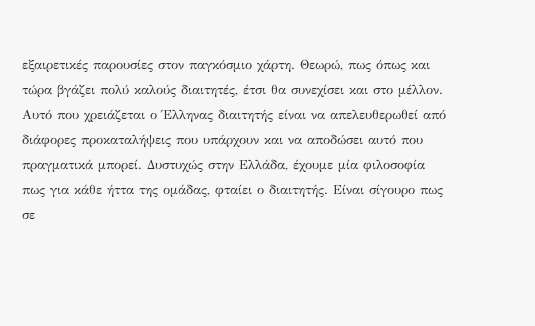εξαιρετικές παρουσίες στον παγκόσμιο χάρτη. Θεωρώ, πως όπως και τώρα βγάζει πολύ καλούς διαιτητές, έτσι θα συνεχίσει και στο μέλλον. Αυτό που χρειάζεται ο Έλληνας διαιτητής είναι να απελευθερωθεί από διάφορες προκαταλήψεις που υπάρχουν και να αποδώσει αυτό που πραγματικά μπορεί. Δυστυχώς στην Ελλάδα, έχουμε μία φιλοσοφία πως για κάθε ήττα της ομάδας, φταίει ο διαιτητής. Είναι σίγουρο πως σε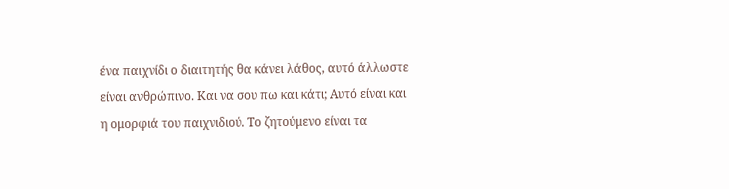ένα παιχνίδι ο διαιτητής θα κάνει λάθος, αυτό άλλωστε είναι ανθρώπινο. Και να σου πω και κάτι; Αυτό είναι και η ομορφιά του παιχνιδιού. Το ζητούμενο είναι τα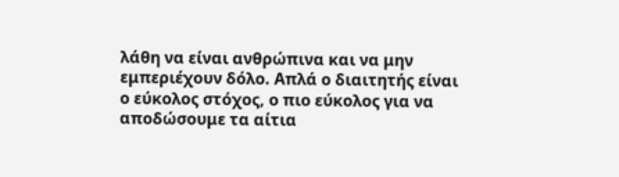λάθη να είναι ανθρώπινα και να μην εμπεριέχουν δόλο. Απλά ο διαιτητής είναι ο εύκολος στόχος, ο πιο εύκολος για να αποδώσουμε τα αίτια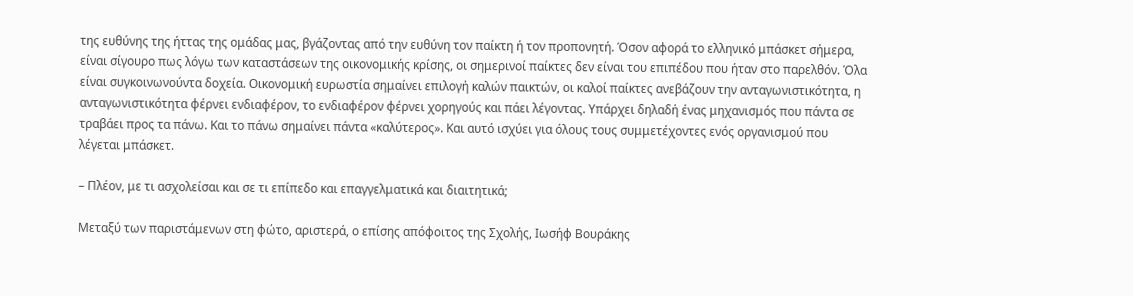της ευθύνης της ήττας της ομάδας μας, βγάζοντας από την ευθύνη τον παίκτη ή τον προπονητή. Όσον αφορά το ελληνικό μπάσκετ σήμερα, είναι σίγουρο πως λόγω των καταστάσεων της οικονομικής κρίσης, οι σημερινοί παίκτες δεν είναι του επιπέδου που ήταν στο παρελθόν. Όλα είναι συγκοινωνούντα δοχεία. Οικονομική ευρωστία σημαίνει επιλογή καλών παικτών, οι καλοί παίκτες ανεβάζουν την ανταγωνιστικότητα, η ανταγωνιστικότητα φέρνει ενδιαφέρον, το ενδιαφέρον φέρνει χορηγούς και πάει λέγοντας. Υπάρχει δηλαδή ένας μηχανισμός που πάντα σε τραβάει προς τα πάνω. Και το πάνω σημαίνει πάντα «καλύτερος». Και αυτό ισχύει για όλους τους συμμετέχοντες ενός οργανισμού που λέγεται μπάσκετ.

– Πλέον, με τι ασχολείσαι και σε τι επίπεδο και επαγγελματικά και διαιτητικά;

Μεταξύ των παριστάμενων στη φώτο, αριστερά, ο επίσης απόφοιτος της Σχολής, Ιωσήφ Βουράκης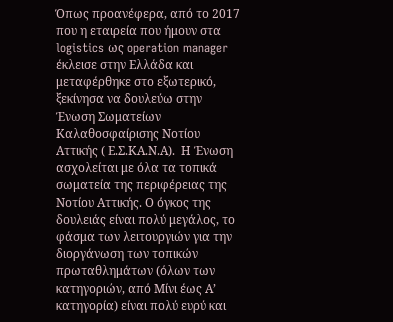Όπως προανέφερα, από το 2017 που η εταιρεία που ήμουν στα logistics ως operation manager έκλεισε στην Ελλάδα και μεταφέρθηκε στο εξωτερικό, ξεκίνησα να δουλεύω στην Ένωση Σωματείων Καλαθοσφαίρισης Νοτίου Αττικής ( Ε.Σ.ΚΑ.Ν.Α).  Η Ένωση ασχολείται με όλα τα τοπικά σωματεία της περιφέρειας της Νοτίου Αττικής. Ο όγκος της δουλειάς είναι πολύ μεγάλος, το φάσμα των λειτουργιών για την διοργάνωση των τοπικών πρωταθλημάτων (όλων των κατηγοριών, από Μίνι έως Α’ κατηγορία) είναι πολύ ευρύ και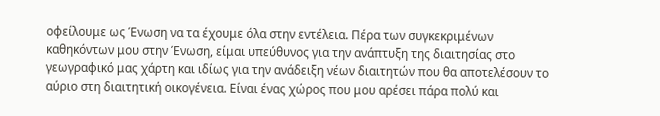οφείλουμε ως Ένωση να τα έχουμε όλα στην εντέλεια. Πέρα των συγκεκριμένων καθηκόντων μου στην Ένωση, είμαι υπεύθυνος για την ανάπτυξη της διαιτησίας στο γεωγραφικό μας χάρτη και ιδίως για την ανάδειξη νέων διαιτητών που θα αποτελέσουν το αύριο στη διαιτητική οικογένεια. Είναι ένας χώρος που μου αρέσει πάρα πολύ και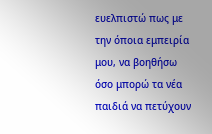ευελπιστώ πως με την όποια εμπειρία μου, να βοηθήσω όσο μπορώ τα νέα παιδιά να πετύχουν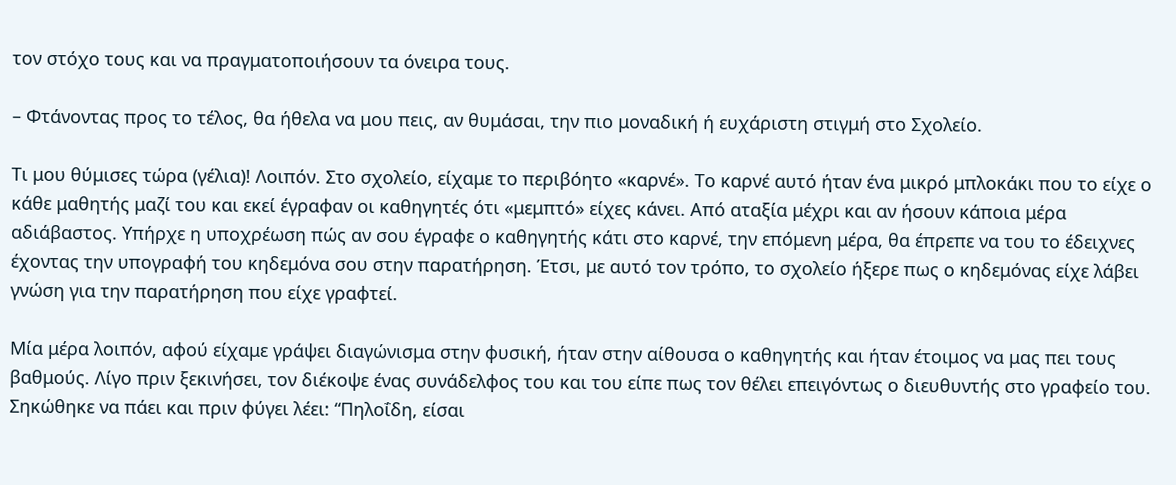τον στόχο τους και να πραγματοποιήσουν τα όνειρα τους.

– Φτάνοντας προς το τέλος, θα ήθελα να μου πεις, αν θυμάσαι, την πιο μοναδική ή ευχάριστη στιγμή στο Σχολείο.

Τι μου θύμισες τώρα (γέλια)! Λοιπόν. Στο σχολείο, είχαμε το περιβόητο «καρνέ». Το καρνέ αυτό ήταν ένα μικρό μπλοκάκι που το είχε ο κάθε μαθητής μαζί του και εκεί έγραφαν οι καθηγητές ότι «μεμπτό» είχες κάνει. Από αταξία μέχρι και αν ήσουν κάποια μέρα αδιάβαστος. Υπήρχε η υποχρέωση πώς αν σου έγραφε ο καθηγητής κάτι στο καρνέ, την επόμενη μέρα, θα έπρεπε να του το έδειχνες έχοντας την υπογραφή του κηδεμόνα σου στην παρατήρηση. Έτσι, με αυτό τον τρόπο, το σχολείο ήξερε πως ο κηδεμόνας είχε λάβει γνώση για την παρατήρηση που είχε γραφτεί.

Μία μέρα λοιπόν, αφού είχαμε γράψει διαγώνισμα στην φυσική, ήταν στην αίθουσα ο καθηγητής και ήταν έτοιμος να μας πει τους βαθμούς. Λίγο πριν ξεκινήσει, τον διέκοψε ένας συνάδελφος του και του είπε πως τον θέλει επειγόντως ο διευθυντής στο γραφείο του. Σηκώθηκε να πάει και πριν φύγει λέει: “Πηλοΐδη, είσαι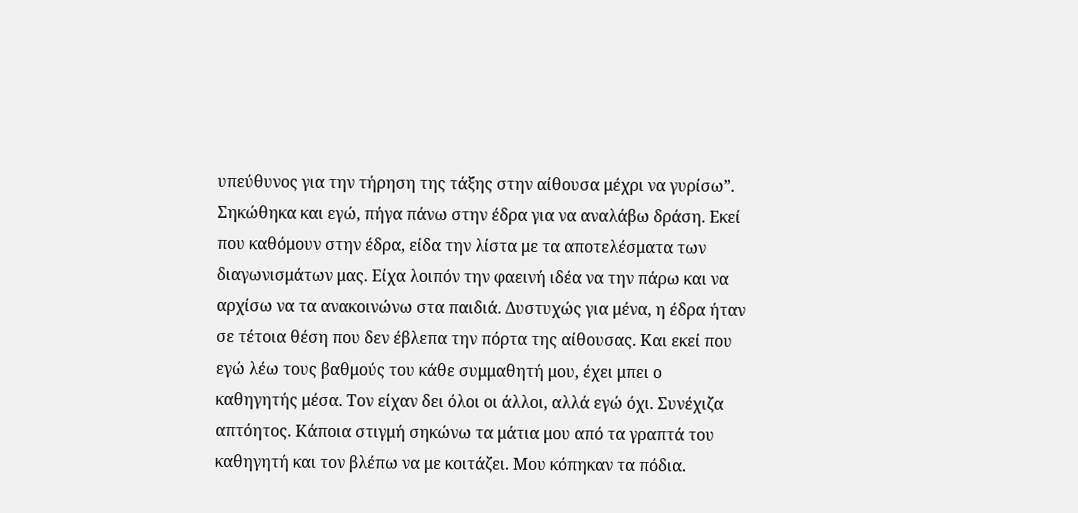υπεύθυνος για την τήρηση της τάξης στην αίθουσα μέχρι να γυρίσω”. Σηκώθηκα και εγώ, πήγα πάνω στην έδρα για να αναλάβω δράση. Εκεί που καθόμουν στην έδρα, είδα την λίστα με τα αποτελέσματα των διαγωνισμάτων μας. Είχα λοιπόν την φαεινή ιδέα να την πάρω και να αρχίσω να τα ανακοινώνω στα παιδιά. Δυστυχώς για μένα, η έδρα ήταν σε τέτοια θέση που δεν έβλεπα την πόρτα της αίθουσας. Και εκεί που εγώ λέω τους βαθμούς του κάθε συμμαθητή μου, έχει μπει ο καθηγητής μέσα. Τον είχαν δει όλοι οι άλλοι, αλλά εγώ όχι. Συνέχιζα απτόητος. Κάποια στιγμή σηκώνω τα μάτια μου από τα γραπτά του καθηγητή και τον βλέπω να με κοιτάζει. Μου κόπηκαν τα πόδια.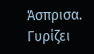Άσπρισα. Γυρίζει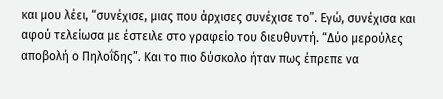και μου λέει, “συνέχισε, μιας που άρχισες συνέχισε το”. Εγώ, συνέχισα και αφού τελείωσα με έστειλε στο γραφείο του διευθυντή. “Δύο μερούλες αποβολή ο Πηλοΐδης”. Και το πιο δύσκολο ήταν πως έπρεπε να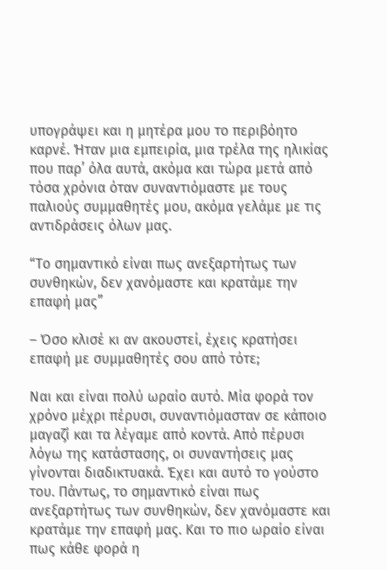υπογράψει και η μητέρα μου το περιβόητο καρνέ. Ήταν μια εμπειρία, μια τρέλα της ηλικίας που παρ’ όλα αυτά, ακόμα και τώρα μετά από τόσα χρόνια όταν συναντιόμαστε με τους παλιούς συμμαθητές μου, ακόμα γελάμε με τις αντιδράσεις όλων μας.

“Το σημαντικό είναι πως ανεξαρτήτως των συνθηκών, δεν χανόμαστε και κρατάμε την επαφή μας”

– Όσο κλισέ κι αν ακουστεί, έχεις κρατήσει επαφή με συμμαθητές σου από τότε;

Ναι και είναι πολύ ωραίο αυτό. Μία φορά τον χρόνο μέχρι πέρυσι, συναντιόμασταν σε κάποιο μαγαζί και τα λέγαμε από κοντά. Από πέρυσι λόγω της κατάστασης, οι συναντήσεις μας γίνονται διαδικτυακά. Έχει και αυτό το γούστο του. Πάντως, το σημαντικό είναι πως ανεξαρτήτως των συνθηκών, δεν χανόμαστε και κρατάμε την επαφή μας. Και το πιο ωραίο είναι πως κάθε φορά η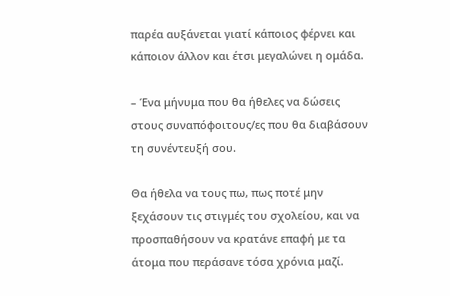παρέα αυξάνεται γιατί κάποιος φέρνει και κάποιον άλλον και έτσι μεγαλώνει η ομάδα.

– Ένα μήνυμα που θα ήθελες να δώσεις στους συναπόφοιτους/ες που θα διαβάσουν τη συνέντευξή σου.

Θα ήθελα να τους πω, πως ποτέ μην ξεχάσουν τις στιγμές του σχολείου, και να προσπαθήσουν να κρατάνε επαφή με τα άτομα που περάσανε τόσα χρόνια μαζί.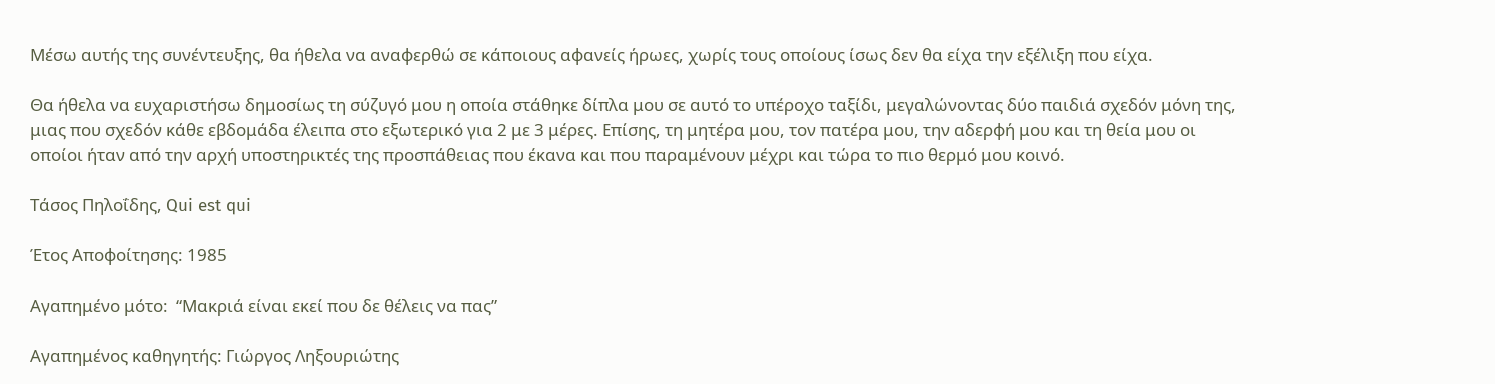Μέσω αυτής της συνέντευξης, θα ήθελα να αναφερθώ σε κάποιους αφανείς ήρωες, χωρίς τους οποίους ίσως δεν θα είχα την εξέλιξη που είχα.

Θα ήθελα να ευχαριστήσω δημοσίως τη σύζυγό μου η οποία στάθηκε δίπλα μου σε αυτό το υπέροχο ταξίδι, μεγαλώνοντας δύο παιδιά σχεδόν μόνη της, μιας που σχεδόν κάθε εβδομάδα έλειπα στο εξωτερικό για 2 με 3 μέρες. Επίσης, τη μητέρα μου, τον πατέρα μου, την αδερφή μου και τη θεία μου οι οποίοι ήταν από την αρχή υποστηρικτές της προσπάθειας που έκανα και που παραμένουν μέχρι και τώρα το πιο θερμό μου κοινό.

Τάσος Πηλοΐδης, Qui est qui

Έτος Αποφοίτησης: 1985

Αγαπημένο μότο:  “Μακριά είναι εκεί που δε θέλεις να πας”

Αγαπημένος καθηγητής: Γιώργος Ληξουριώτης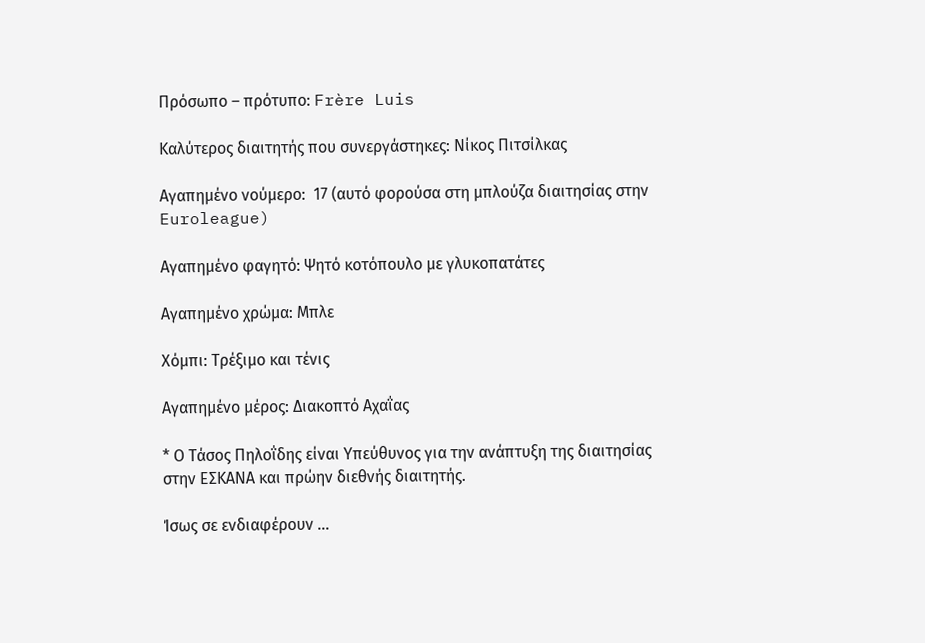Πρόσωπο – πρότυπο: Frère Luis

Καλύτερος διαιτητής που συνεργάστηκες: Νίκος Πιτσίλκας

Αγαπημένο νούμερο:  17 (αυτό φορούσα στη μπλούζα διαιτησίας στην Euroleague)

Αγαπημένο φαγητό: Ψητό κοτόπουλο με γλυκοπατάτες

Αγαπημένο χρώμα: Μπλε

Χόμπι: Τρέξιμο και τένις

Αγαπημένο μέρος: Διακοπτό Αχαΐας

* Ο Τάσος Πηλοΐδης είναι Υπεύθυνος για την ανάπτυξη της διαιτησίας στην ΕΣΚΑΝΑ και πρώην διεθνής διαιτητής.

Ίσως σε ενδιαφέρουν …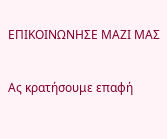ΕΠΙΚΟΙΝΩΝΗΣΕ ΜΑΖΙ ΜΑΣ

Ας κρατήσουμε επαφή